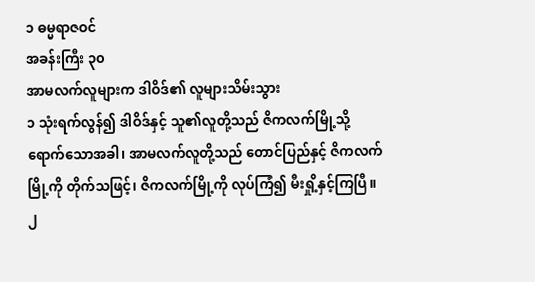၁ ဓမ္မရာဇဝင်
အခန်းကြီး ၃၀
အာမလက်လူများက ဒါဝိဒ်၏ လူများသိမ်းသွား
၁ သုံးရက်လွန်၍ ဒါဝိဒ်နှင့် သူ၏လူတို့သည် ဇိကလက်မြို့သို့ ရောက်သောအခါ၊ အာမလက်လူတို့သည် တောင်ပြည်နှင့် ဇိကလက်မြို့ကို တိုက်သဖြင့်၊ ဇိကလက်မြို့ကို လုပ်ကြံ၍ မီးရှို့နှင့်ကြပြီ။ ၂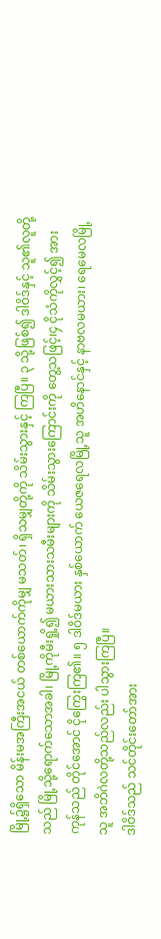မြို့၌ရှိသော မိန်းမအကြီးအငယ် တစ်ယောက်ကိုမျှ မသတ်၊ ရှိသမျှတို့ကို သိမ်းသွားနှင့် ကြပြီ။ ၃ သို့ဖြစ်၍ ဒါဝိဒ်နှင့် သူ၏လူတို့သည် မြို့သို့ရောက်သောအခါ၊ မြို့ကိုမီးရှို့၍ မယားသားသမီးများကို သိမ်းသွားကြောင်းကို တွေ့သဖြင့်၊၄ ငိုသံကိုလွှင့်၍ အားကုန်သည် တိုင်အောင် ငိုကြွေးကြ၏။ ၅ ဒါဝိဒ်မယား နှစ်ယောက် ယေဇရေလမြို့သူ အဟိနောင်နှင့် နာဗလမယား၊ ရေမေလမြို့သူ အဘိဂဲလတို့သည်လည်း ပါသွားကြပြီ။
ဒါဝိဒ်သည် သင်တိုင်းတော်အား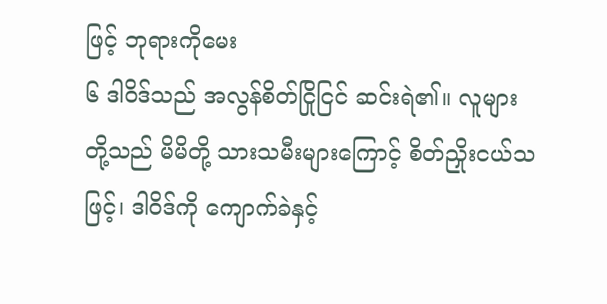ဖြင့် ဘုရားကိုမေး
၆ ဒါဝိဒ်သည် အလွန်စိတ်ငြိုငြင် ဆင်းရဲ၏။ လူများတို့သည် မိမိတို့ သားသမီးများကြောင့် စိတ်ညှိုးငယ်သဖြင့်၊ ဒါဝိဒ်ကို ကျောက်ခဲနှင့်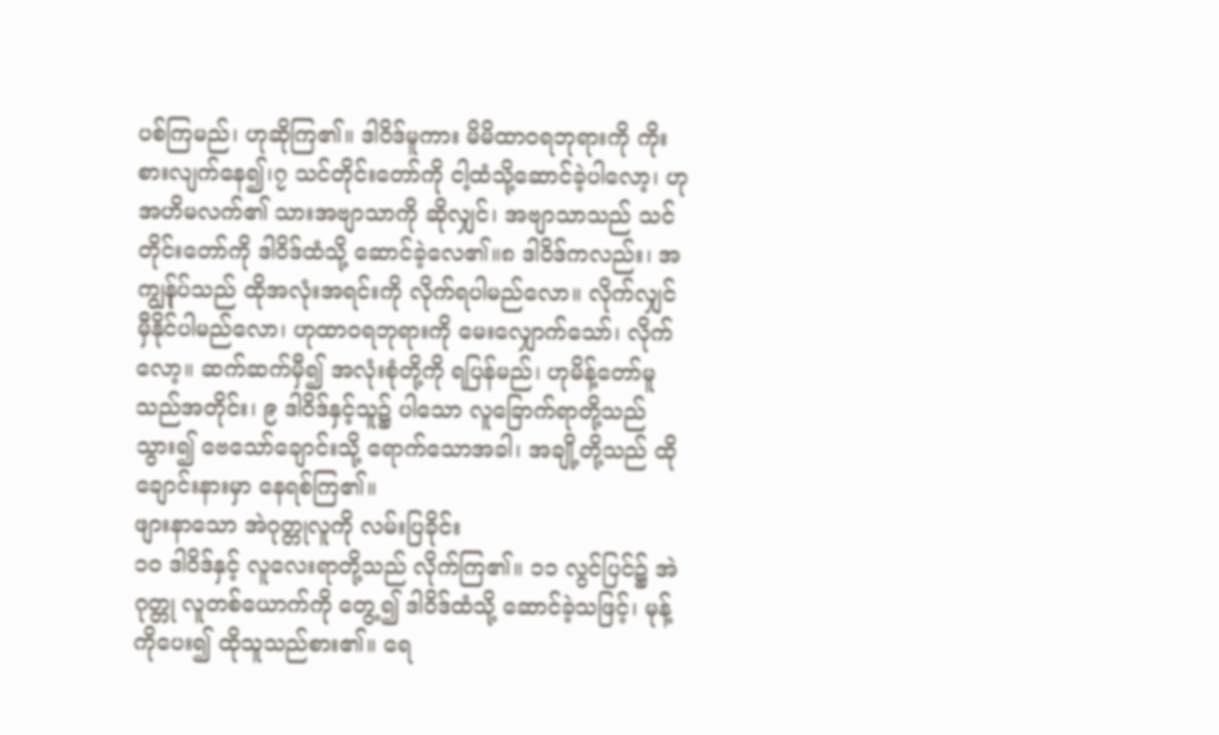ပစ်ကြမည်၊ ဟုဆိုကြ၏။ ဒါဝိဒ်မူကား မိမိထာဝရဘုရားကို ကိုးစားလျက်နေ၍၊၇ သင်တိုင်းတော်ကို ငါ့ထံသို့ဆောင်ခဲ့ပါလော့၊ ဟုအဟိမလက်၏ သားအဗျာသာကို ဆိုလျှင်၊ အဗျာသာသည် သင်တိုင်းတော်ကို ဒါဝိဒ်ထံသို့ ဆောင်ခဲ့လေ၏။၈ ဒါဝိဒ်ကလည်း၊ အကျွန်ုပ်သည် ထိုအလုံးအရင်းကို လိုက်ရပါမည်လော။ လိုက်လျှင် မှီနိုင်ပါမည်လော၊ ဟုထာဝရဘုရားကို မေးလျှောက်သော်၊ လိုက်လော့။ ဆက်ဆက်မှီ၍ အလုံးစုံတို့ကို ရပြန်မည်၊ ဟုမိန့်တော်မူသည်အတိုင်း၊ ၉ ဒါဝိဒ်နှင့်သူ၌ ပါသော လူခြောက်ရာတို့သည် သွား၍ ဗေသော်ချောင်းသို့ ရောက်သောအခါ၊ အချို့တို့သည် ထိုချောင်းနားမှာ နေရစ်ကြ၏။
ဖျားနာသော အဲဂုတ္တုလူကို လမ်းပြခိုင်း
၁၀ ဒါဝိဒ်နှင့် လူလေးရာတို့သည် လိုက်ကြ၏။ ၁၁ လွင်ပြင်၌ အဲဂုတ္တု လူတစ်ယောက်ကို တွေ့၍ ဒါဝိဒ်ထံသို့ ဆောင်ခဲ့သဖြင့်၊ မုန့်ကိုပေး၍ ထိုသူသည်စား၏။ ရေ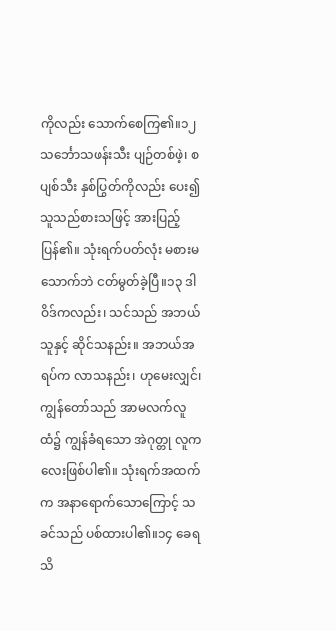ကိုလည်း သောက်စေကြ၏။၁၂ သင်္ဘောသဖန်းသီး ပျဉ်တစ်ဖဲ့၊ စပျစ်သီး နှစ်ပြွတ်ကိုလည်း ပေး၍ သူသည်စားသဖြင့် အားပြည့်ပြန်၏။ သုံးရက်ပတ်လုံး မစားမသောက်ဘဲ ငတ်မွတ်ခဲ့ပြီ။၁၃ ဒါဝိဒ်ကလည်း၊ သင်သည် အဘယ်သူနှင့် ဆိုင်သနည်း။ အဘယ်အရပ်က လာသနည်း၊ ဟုမေးလျှင်၊ ကျွန်တော်သည် အာမလက်လူထံ၌ ကျွန်ခံရသော အဲဂုတ္တု လူကလေးဖြစ်ပါ၏။ သုံးရက်အထက်က အနာရောက်သောကြောင့် သခင်သည် ပစ်ထားပါ၏။၁၄ ခေရသိ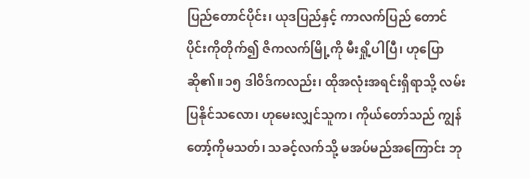ပြည်တောင်ပိုင်း၊ ယုဒပြည်နှင့် ကာလက်ပြည် တောင်ပိုင်းကိုတိုက်၍ ဇိကလက်မြို့ကို မီးရှို့ပါပြီ၊ ဟုပြောဆို၏။၁၅ ဒါဝိဒ်ကလည်း၊ ထိုအလုံးအရင်းရှိရာသို့ လမ်းပြနိုင်သလော၊ ဟုမေးလျှင်သူက၊ ကိုယ်တော်သည် ကျွန်တော့်ကိုမသတ်၊ သခင့်လက်သို့ မအပ်မည်အကြောင်း ဘု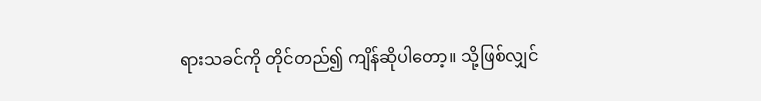ရားသခင်ကို တိုင်တည်၍ ကျိန်ဆိုပါတော့။ သို့ဖြစ်လျှင်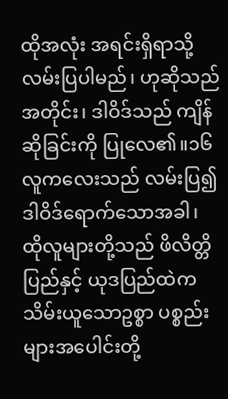ထိုအလုံး အရင်းရှိရာသို့ လမ်းပြပါမည်၊ ဟုဆိုသည်အတိုင်း၊ ဒါဝိဒ်သည် ကျိန်ဆိုခြင်းကို ပြုလေ၏။၁၆ လူကလေးသည် လမ်းပြ၍ ဒါဝိဒ်ရောက်သောအခါ၊ ထိုလူများတို့သည် ဖိလိတ္တိပြည်နှင့် ယုဒပြည်ထဲက သိမ်းယူသောဥစ္စာ ပစ္စည်းများအပေါင်းတို့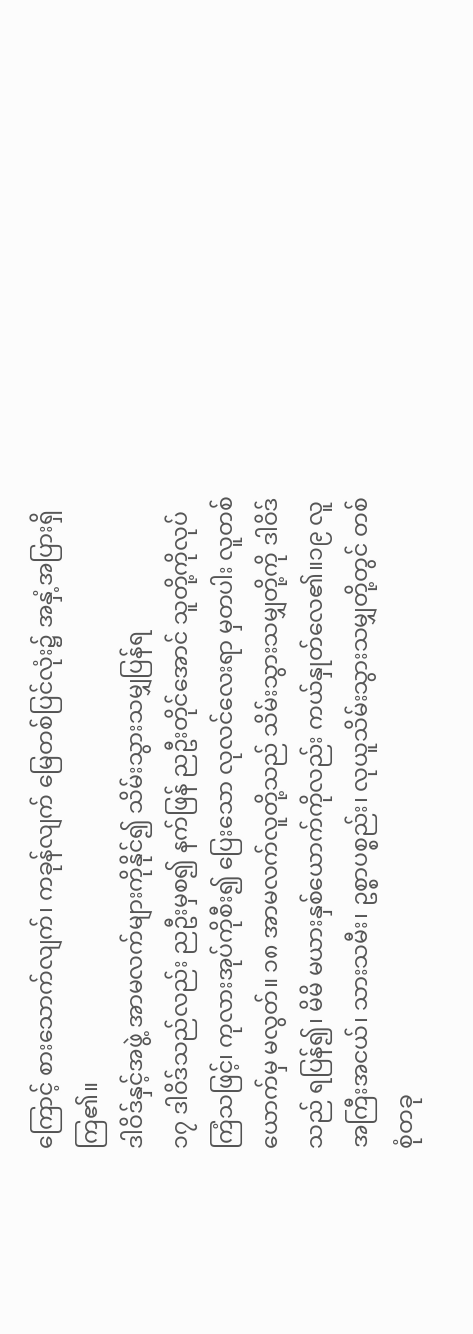ကြောင့် စားသောက်လျက်၊ ကခုန်လျက် မြေတစ်ပြင်လုံး၌ အနှံ့အပြားရှိကြ၏။
ဒါဝိဒ်နှင့်အဖွဲ့ အာမလက်များကိုနိုင်၍ သိမ်းသွားသမျှပြန်ရ
၁၇ ဒါဝိဒ်သည်လည်း ညဦးမှစ၍ နက်ဖြန် ညဦးတိုင်အောင် သူတို့ကိုလုပ်ကြံသဖြင့်၊ ကုလားအုပ်ကိုစီး၍ ပြေးသော လုလင်လေးရာ မှတပါး လူတစ်ယောက်မှ မလွတ်။ ၁၈ အာမလက်လူတို့သည် သိမ်းသွားသမျှတို့ကို ဒါဝိဒ်သည် ရပြန်၍၊ မိမိ မယားနှစ်ယောက်ကိုလည်း ကယ်နှုတ်လေ၏။၁၉ လူအကြီးအငယ်၊ သားသမီး၊ ဥစ္စာပစ္စည်း၊ လုယူသိမ်းသွားသမျှတို့တွင် တစ်စုံတခု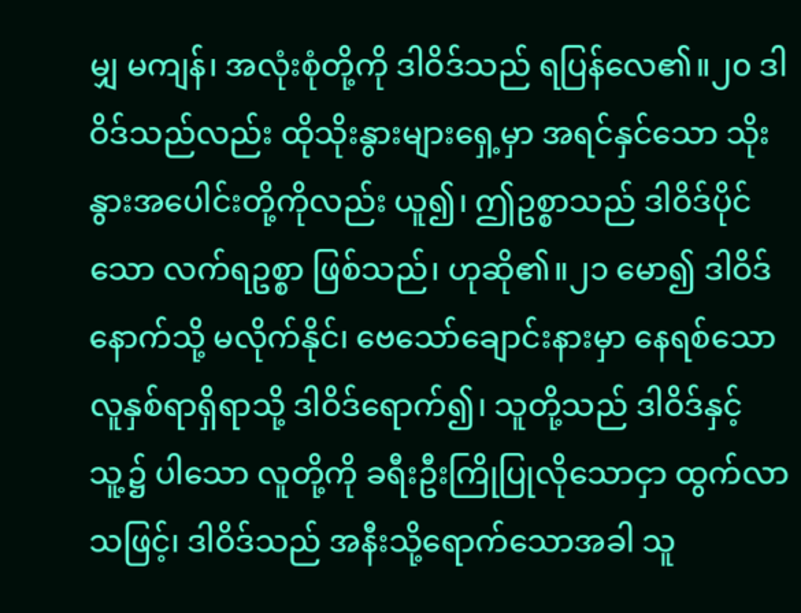မျှ မကျန်၊ အလုံးစုံတို့ကို ဒါဝိဒ်သည် ရပြန်လေ၏။၂၀ ဒါဝိဒ်သည်လည်း ထိုသိုးနွားများရှေ့မှာ အရင်နှင်သော သိုးနွားအပေါင်းတို့ကိုလည်း ယူ၍၊ ဤဥစ္စာသည် ဒါဝိဒ်ပိုင်သော လက်ရဥစ္စာ ဖြစ်သည်၊ ဟုဆို၏။၂၁ မော၍ ဒါဝိဒ်နောက်သို့ မလိုက်နိုင်၊ ဗေသော်ချောင်းနားမှာ နေရစ်သော လူနှစ်ရာရှိရာသို့ ဒါဝိဒ်ရောက်၍၊ သူတို့သည် ဒါဝိဒ်နှင့်သူ့၌ ပါသော လူတို့ကို ခရီးဦးကြိုပြုလိုသောငှာ ထွက်လာသဖြင့်၊ ဒါဝိဒ်သည် အနီးသို့ရောက်သောအခါ သူ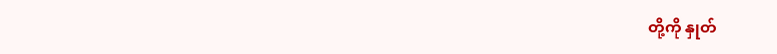တို့ကို နှုတ်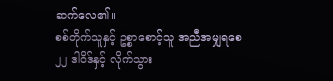ဆက်လေ၏။
စစ်တိုက်သူနှင့် ဥစ္စာစောင့်သူ အညီအမျှရစေ
၂၂ ဒါဝိဒ်နှင့် လိုက်သွား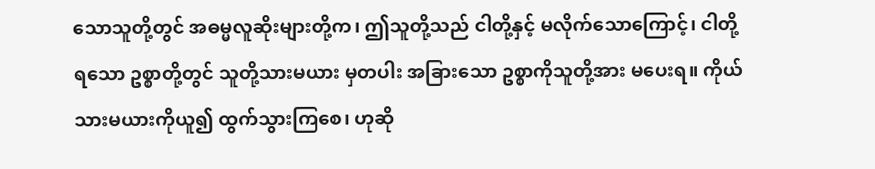သောသူတို့တွင် အဓမ္မလူဆိုးများတို့က၊ ဤသူတို့သည် ငါတို့နှင့် မလိုက်သောကြောင့်၊ ငါတို့ရသော ဥစ္စာတို့တွင် သူတို့သားမယား မှတပါး အခြားသော ဥစ္စာကိုသူတို့အား မပေးရ။ ကိုယ်သားမယားကိုယူ၍ ထွက်သွားကြစေ၊ ဟုဆို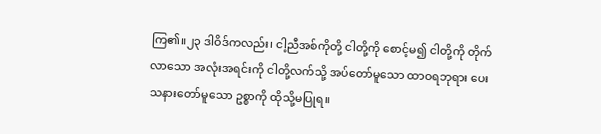ကြ၏။၂၃ ဒါဝိဒ်ကလည်း၊ ငါ့ညီအစ်ကိုတို့ ငါတို့ကို စောင့်မ၍ ငါတို့ကို တိုက်လာသော အလုံးအရင်းကို ငါတို့လက်သို့ အပ်တော်မူသော ထာဝရဘုရား ပေးသနားတော်မူသော ဥစ္စာကို ထိုသို့မပြုရ။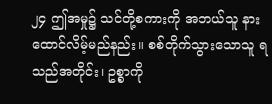၂၄ ဤအမှု၌ သင်တို့စကားကို အဘယ်သူ နားထောင်လိမ့်မည်နည်း။ စစ်တိုက်သွားသောသူ ရသည်အတိုင်း၊ ဥစ္စာကို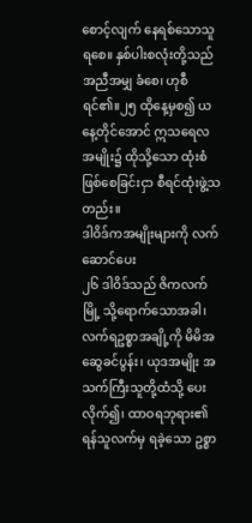စောင့်လျက် နေရစ်သောသူ ရစေ။ နှစ်ပါးစလုံးတို့သည် အညီအမျှ ခံစေ၊ ဟုစီရင်၏။၂၅ ထိုနေ့မှစ၍ ယနေ့တိုင်အောင် ဣသရေလအမျိုး၌ ထိုသို့သော ထုံးစံဖြစ်စေခြင်းငှာ စီရင်ထုံးဖွဲ့သတည်း။
ဒါဝိဒ်ကအမျိုးများကို လက်ဆောင်ပေး
၂၆ ဒါဝိဒ်သည် ဇိကလက်မြို့ သို့ရောက်သောအခါ၊ လက်ရဥစ္စာအချို့ကို မိမိအဆွေခင်ပွန်း၊ ယုဒအမျိုး အသက်ကြီးသူတို့ထံသို့ ပေးလိုက်၍၊ ထာဝရဘုရား၏ ရန်သူလက်မှ ရခဲ့သော ဥစ္စာ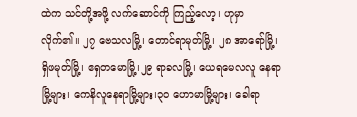ထဲက သင်တို့အဖို့ လက်ဆောင်ကို ကြည့်လော့၊ ဟုမှာလိုက်၏။ ၂၇ ဗေသလမြို့၊ တောင်ရာမုတ်မြို့၊ ၂၈ အာရော်မြို့၊ ရှိဖမုတ်မြို့၊ ဧရှတမောမြို့၊၂၉ ရာခလမြို့၊ ယေရမေလလူ နေရာမြို့များ၊ ကေနိလူနေရာမြို့များ၊၃၀ ဟောမာမြို့များ၊ ခေါရာ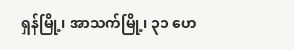ရှန်မြို့၊ အာသက်မြို့၊ ၃၁ ဟေ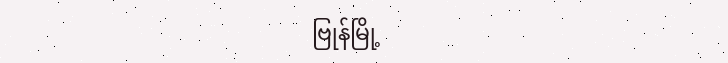ဗြုန်မြို့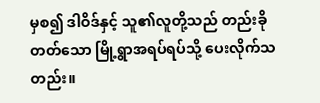မှစ၍ ဒါဝိဒ်နှင့် သူ၏လူတို့သည် တည်းခိုတတ်သော မြို့ရွာအရပ်ရပ်သို့ ပေးလိုက်သတည်း။